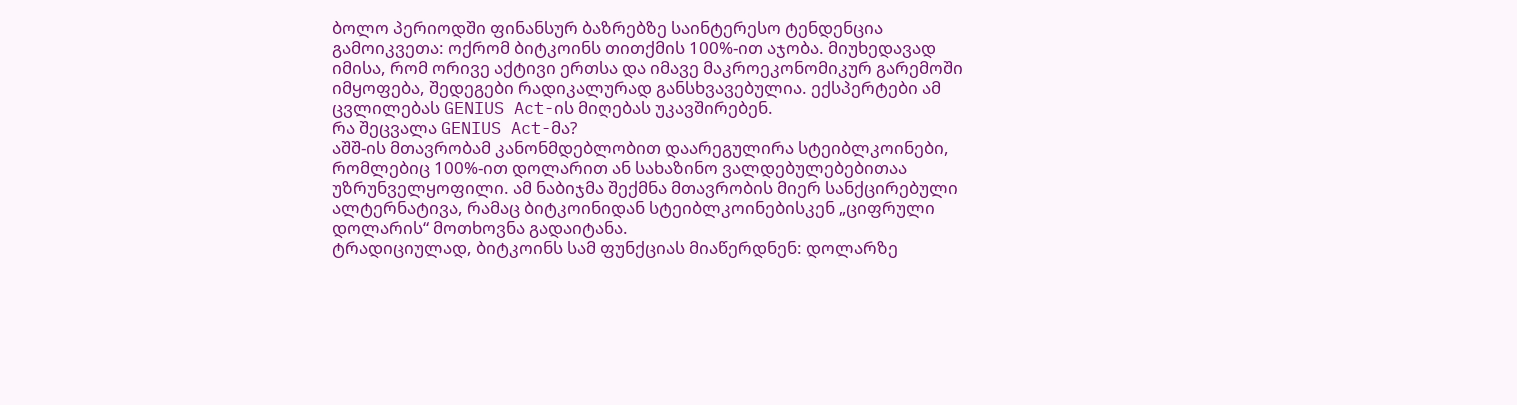ბოლო პერიოდში ფინანსურ ბაზრებზე საინტერესო ტენდენცია გამოიკვეთა: ოქრომ ბიტკოინს თითქმის 100%-ით აჯობა. მიუხედავად იმისა, რომ ორივე აქტივი ერთსა და იმავე მაკროეკონომიკურ გარემოში იმყოფება, შედეგები რადიკალურად განსხვავებულია. ექსპერტები ამ ცვლილებას GENIUS Act-ის მიღებას უკავშირებენ.
რა შეცვალა GENIUS Act-მა?
აშშ-ის მთავრობამ კანონმდებლობით დაარეგულირა სტეიბლკოინები, რომლებიც 100%-ით დოლარით ან სახაზინო ვალდებულებებითაა უზრუნველყოფილი. ამ ნაბიჯმა შექმნა მთავრობის მიერ სანქცირებული ალტერნატივა, რამაც ბიტკოინიდან სტეიბლკოინებისკენ „ციფრული დოლარის“ მოთხოვნა გადაიტანა.
ტრადიციულად, ბიტკოინს სამ ფუნქციას მიაწერდნენ: დოლარზე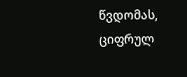წვდომას, ციფრულ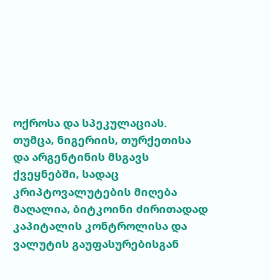ოქროსა და სპეკულაციას. თუმცა, ნიგერიის, თურქეთისა და არგენტინის მსგავს ქვეყნებში, სადაც კრიპტოვალუტების მიღება მაღალია, ბიტკოინი ძირითადად კაპიტალის კონტროლისა და ვალუტის გაუფასურებისგან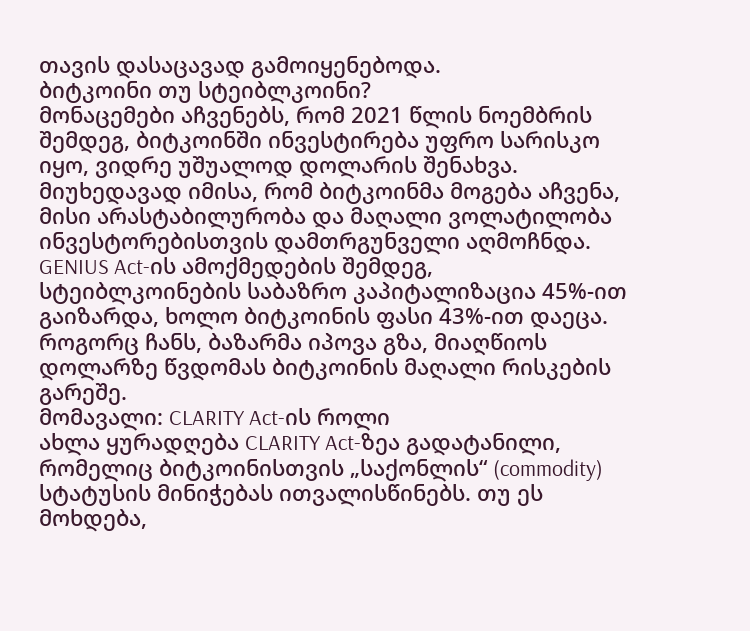თავის დასაცავად გამოიყენებოდა.
ბიტკოინი თუ სტეიბლკოინი?
მონაცემები აჩვენებს, რომ 2021 წლის ნოემბრის შემდეგ, ბიტკოინში ინვესტირება უფრო სარისკო იყო, ვიდრე უშუალოდ დოლარის შენახვა. მიუხედავად იმისა, რომ ბიტკოინმა მოგება აჩვენა, მისი არასტაბილურობა და მაღალი ვოლატილობა ინვესტორებისთვის დამთრგუნველი აღმოჩნდა.
GENIUS Act-ის ამოქმედების შემდეგ, სტეიბლკოინების საბაზრო კაპიტალიზაცია 45%-ით გაიზარდა, ხოლო ბიტკოინის ფასი 43%-ით დაეცა. როგორც ჩანს, ბაზარმა იპოვა გზა, მიაღწიოს დოლარზე წვდომას ბიტკოინის მაღალი რისკების გარეშე.
მომავალი: CLARITY Act-ის როლი
ახლა ყურადღება CLARITY Act-ზეა გადატანილი, რომელიც ბიტკოინისთვის „საქონლის“ (commodity) სტატუსის მინიჭებას ითვალისწინებს. თუ ეს მოხდება,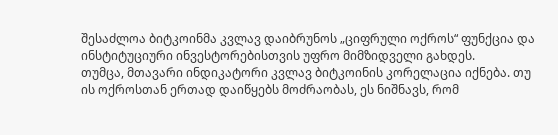შესაძლოა ბიტკოინმა კვლავ დაიბრუნოს „ციფრული ოქროს“ ფუნქცია და ინსტიტუციური ინვესტორებისთვის უფრო მიმზიდველი გახდეს.
თუმცა, მთავარი ინდიკატორი კვლავ ბიტკოინის კორელაცია იქნება. თუ ის ოქროსთან ერთად დაიწყებს მოძრაობას, ეს ნიშნავს, რომ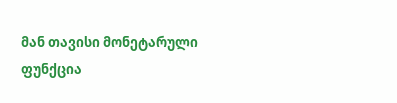მან თავისი მონეტარული ფუნქცია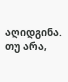აღიდგინა. თუ არა,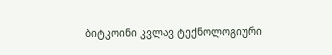ბიტკოინი კვლავ ტექნოლოგიური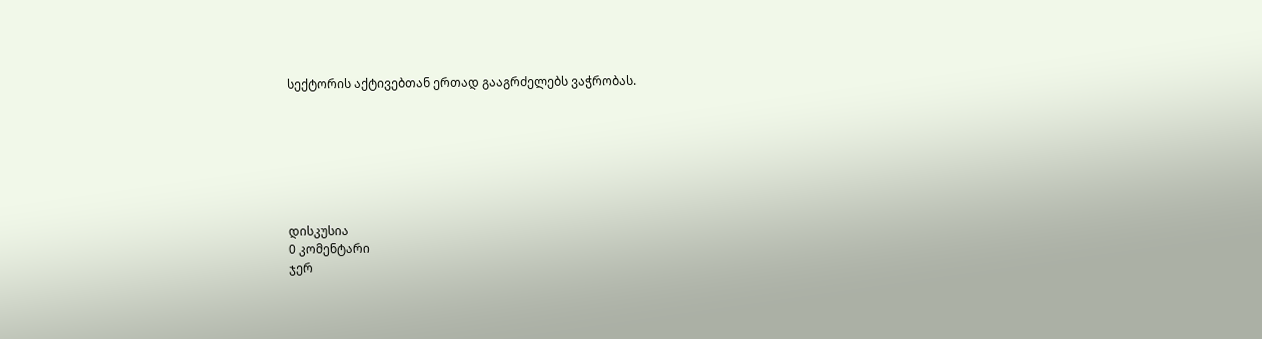სექტორის აქტივებთან ერთად გააგრძელებს ვაჭრობას.







დისკუსია
0 კომენტარი
ჯერ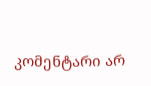კომენტარი არ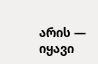არის — იყავი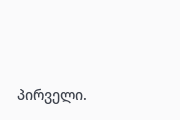პირველი.